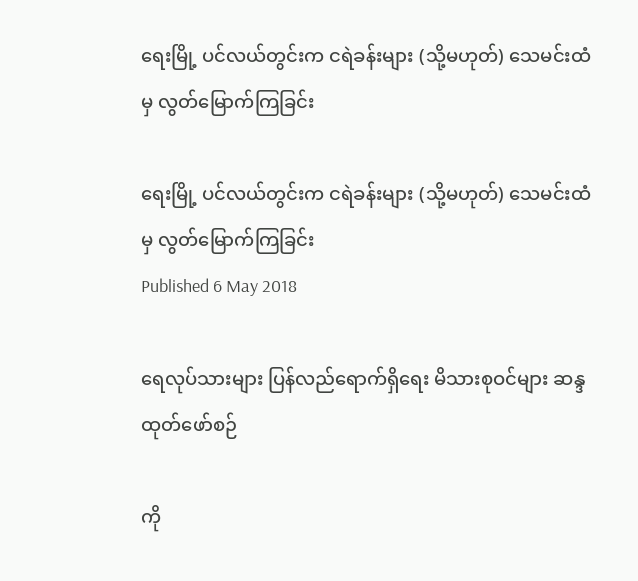ရေးမြို့ ပင်လယ်တွင်းက ငရဲခန်းများ (သို့မဟုတ်) သေမင်းထံမှ လွတ်မြောက်ကြခြင်း

ရေးမြို့ ပင်လယ်တွင်းက ငရဲခန်းများ (သို့မဟုတ်) သေမင်းထံမှ လွတ်မြောက်ကြခြင်း
Published 6 May 2018

ရေလုပ်သားများ ပြန်လည်ရောက်ရှိရေး မိသားစုဝင်များ ဆန္ဒထုတ်ဖော်စဉ်

ကို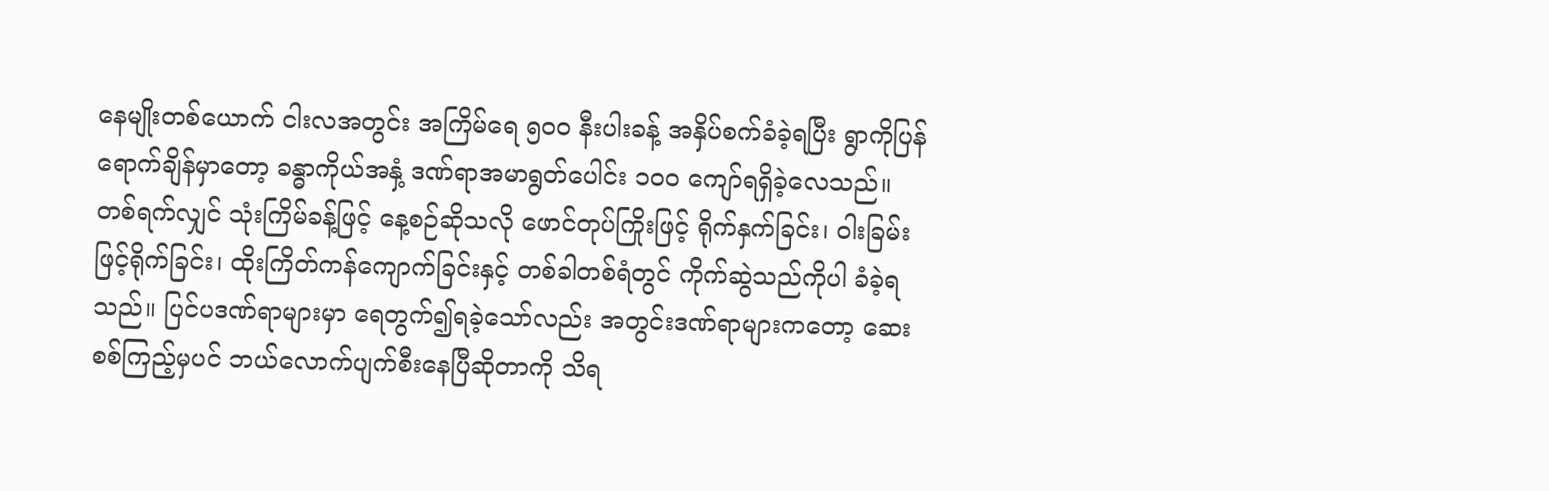နေမျိုးတစ်ယောက် ငါးလအတွင်း အကြိမ်ရေ ၅၀၀ နီးပါးခန့် အနှိပ်စက်ခံခဲ့ရပြီး ရွာကိုပြန်ရောက်ချိန်မှာတော့ ခန္ဓာကိုယ်အနှံ့ ဒဏ်ရာအမာရွတ်ပေါင်း ၁၀၀ ကျော်ရရှိခဲ့လေသည်။ တစ်ရက်လျှင် သုံးကြိမ်ခန့်ဖြင့် နေ့စဉ်ဆိုသလို ဖောင်တုပ်ကြိုးဖြင့် ရိုက်နှက်ခြင်း၊ ဝါးခြမ်းဖြင့်ရိုက်ခြင်း၊ ထိုးကြိတ်ကန်ကျောက်ခြင်းနှင့် တစ်ခါတစ်ရံတွင် ကိုက်ဆွဲသည်ကိုပါ ခံခဲ့ရသည်။ ပြင်ပဒဏ်ရာများမှာ ရေတွက်၍ရခဲ့သော်လည်း အတွင်းဒဏ်ရာများကတော့ ဆေးစစ်ကြည့်မှပင် ဘယ်လောက်ပျက်စီးနေပြီဆိုတာကို သိရ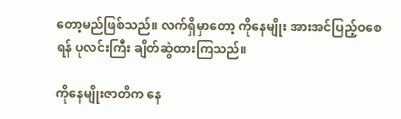တော့မည်ဖြစ်သည်။ လက်ရှိမှာတော့ ကိုနေမျိုး အားအင်ပြည့်ဝစေရန် ပုလင်းကြီး ချိတ်ဆွဲထားကြသည်။

ကိုနေမျိုးဇာတိက နေ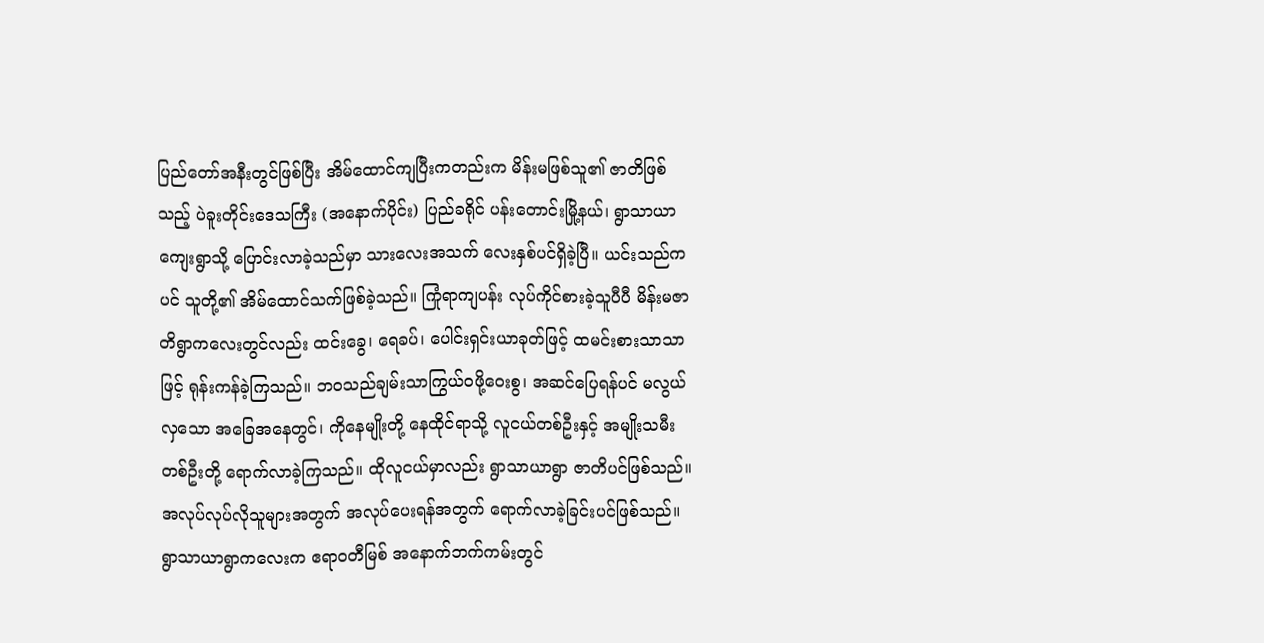ပြည်တော်အနီးတွင်ဖြစ်ပြီး အိမ်ထောင်ကျပြီးကတည်းက မိန်းမဖြစ်သူ၏ ဇာတိဖြစ်သည့် ပဲခူးတိုင်းဒေသကြီး (အနောက်ပိုင်း) ပြည်ခရိုင် ပန်းတောင်းမြို့နယ်၊ ရွာသာယာကျေးရွာသို့ ပြောင်းလာခဲ့သည်မှာ သားလေးအသက် လေးနှစ်ပင်ရှိခဲ့ပြီ။ ယင်းသည်ကပင် သူတို့၏ အိမ်ထောင်သက်ဖြစ်ခဲ့သည်။ ကြုံရာကျပန်း လုပ်ကိုင်စားခဲ့သူပီပီ မိန်းမဇာတိရွာကလေးတွင်လည်း ထင်းခွေ၊ ရေခပ်၊ ပေါင်းရှင်းယာခုတ်ဖြင့် ထမင်းစားသာသာဖြင့် ရုန်းကန်ခဲ့ကြသည်။ ဘဝသည်ချမ်းသာကြွယ်ဝဖို့ဝေးစွ၊ အဆင်ပြေရန်ပင် မလွယ်လှသော အခြေအနေတွင်၊ ကိုနေမျိုးတို့ နေထိုင်ရာသို့ လူငယ်တစ်ဦးနှင့် အမျိုးသမီးတစ်ဦးတို့ ရောက်လာခဲ့ကြသည်။ ထိုလူငယ်မှာလည်း ရွာသာယာရွာ ဇာတိပင်ဖြစ်သည်။ အလုပ်လုပ်လိုသူများအတွက် အလုပ်ပေးရန်အတွက် ရောက်လာခဲ့ခြင်းပင်ဖြစ်သည်။ ရွာသာယာရွာကလေးက ဧရာဝတီမြစ် အနောက်ဘက်ကမ်းတွင်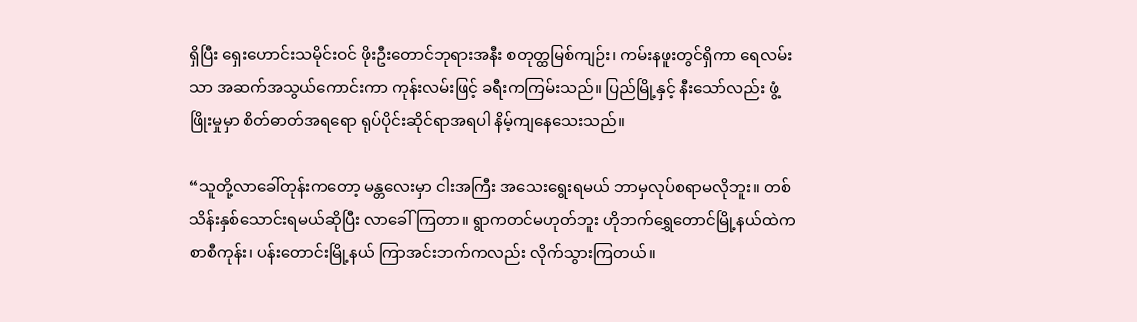ရှိပြီး ရှေးဟောင်းသမိုင်းဝင် ဖိုးဦးတောင်ဘုရားအနီး စတုတ္ထမြစ်ကျဉ်း၊ ကမ်းနဖူးတွင်ရှိကာ ရေလမ်းသာ အဆက်အသွယ်ကောင်းကာ ကုန်းလမ်းဖြင့် ခရီးကကြမ်းသည်။ ပြည်မြို့နှင့် နီးသော်လည်း ဖွံ့ဖြိုးမှုမှာ စိတ်ဓာတ်အရရော ရုပ်ပိုင်းဆိုင်ရာအရပါ နိမ့်ကျနေသေးသည်။

“သူတို့လာခေါ်တုန်းကတော့ မန္တလေးမှာ ငါးအကြီး အသေးရွေးရမယ် ဘာမှလုပ်စရာမလိုဘူး။ တစ်သိန်းနှစ်သောင်းရမယ်ဆိုပြီး လာခေါ်ကြတာ။ ရွာကတင်မဟုတ်ဘူး ဟိုဘက်ရွှေတောင်မြို့နယ်ထဲက စာစီကုန်း၊ ပန်းတောင်းမြို့နယ် ကြာအင်းဘက်ကလည်း လိုက်သွားကြတယ်။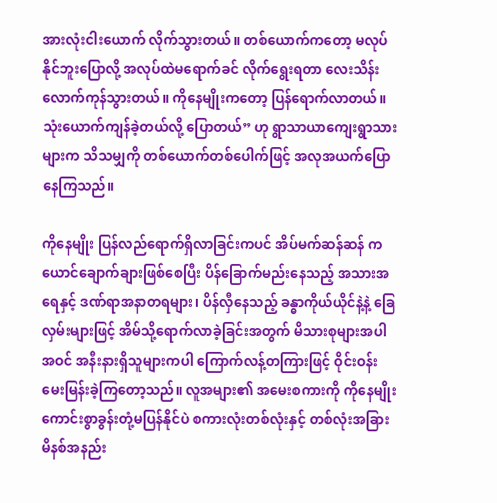အားလုံးငါးယောက် လိုက်သွားတယ်။ တစ်ယောက်ကတော့ မလုပ်နိုင်ဘူးပြောလို့ အလုပ်ထဲမရောက်ခင် လိုက်ရွေးရတာ လေးသိန်းလောက်ကုန်သွားတယ်။ ကိုနေမျိုးကတော့ ပြန်ရောက်လာတယ်။ သုံးယောက်ကျန်ခဲ့တယ်လို့ ပြောတယ်” ဟု ရွာသာယာကျေးရွာသားများက သိသမျှကို တစ်ယောက်တစ်ပေါက်ဖြင့် အလုအယက်ပြောနေကြသည်။

ကိုနေမျိုး ပြန်လည်ရောက်ရှိလာခြင်းကပင် အိပ်မက်ဆန်ဆန် ကယောင်ချောက်ချားဖြစ်စေပြီး ပိန်ခြောက်မည်းနေသည့် အသားအရေနှင့် ဒဏ်ရာအနာတရများ၊ ပိန်လှီနေသည့် ခန္ဓာကိုယ်ယိုင်နဲ့နဲ့ ခြေလှမ်းများဖြင့် အိမ်သို့ရောက်လာခဲ့ခြင်းအတွက် မိသားစုများအပါအဝင် အနီးနားရှိသူများကပါ ကြောက်လန့်တကြားဖြင့် ဝိုင်းဝန်းမေးမြန်းခဲ့ကြတော့သည်။ လူအများ၏ အမေးစကားကို ကိုနေမျိုး ကောင်းစွာခွန်းတုံ့မပြန်နိုင်ပဲ စကားလုံးတစ်လုံးနှင့် တစ်လုံးအခြား မိနစ်အနည်း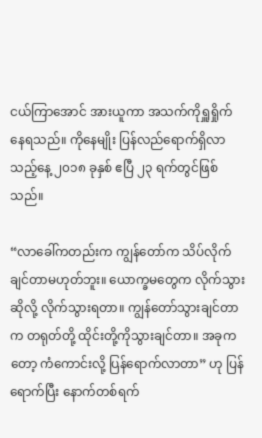ငယ်ကြာအောင် အားယူကာ အသက်ကိုရှူရှိုက်နေရသည်။ ကိုနေမျိုး ပြန်လည်ရောက်ရှိလာသည့်နေ့ ၂၀၁၈ ခုနှစ် ဧပြီ ၂၃ ရက်တွင်ဖြစ်သည်။

“လာခေါ်ကတည်းက ကျွန်တော်က သိပ်လိုက်ချင်တာမဟုတ်ဘူး။ ယောက္ခမတွေက လိုက်သွားဆိုလို့ လိုက်သွားရတာ။ ကျွန်တော်သွားချင်တာက တရုတ်တို့ ထိုင်းတို့ကိုသွားချင်တာ။ အခုကတော့ ကံကောင်းလို့ ပြန်ရောက်လာတာ” ဟု ပြန်ရောက်ပြီး နောက်တစ်ရက်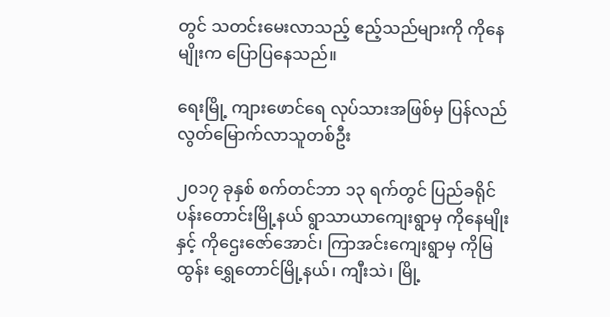တွင် သတင်းမေးလာသည့် ဧည့်သည်များကို ကိုနေမျိုးက ပြောပြနေသည်။

ရေးမြို့ ကျားဖောင်ရေ လုပ်သားအဖြစ်မှ ပြန်လည်လွတ်မြောက်လာသူတစ်ဦး

၂၀၁၇ ခုနှစ် စက်တင်ဘာ ၁၃ ရက်တွင် ပြည်ခရိုင် ပန်းတောင်းမြို့နယ် ရွာသာယာကျေးရွာမှ ကိုနေမျိုးနှင့် ကိုဌေးဇော်အောင်၊ ကြာအင်းကျေးရွာမှ ကိုမြထွန်း ရွှေတောင်မြို့နယ်၊ ကျီးသဲ၊ မြို့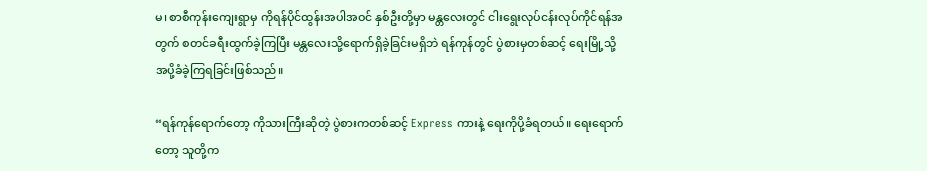မ၊ စာစီကုန်းကျေးရွာမှ ကိုရန်ပိုင်ထွန်းအပါအဝင် နှစ်ဦးတို့မှာ မန္တလေးတွင် ငါးရွေးလုပ်ငန်းလုပ်ကိုင်ရန်အတွက် စတင်ခရီးထွက်ခဲ့ကြပြီး မန္တလေးသို့ရောက်ရှိခဲ့ခြင်းမရှိဘဲ ရန်ကုန်တွင် ပွဲစားမှတစ်ဆင့် ရေးမြို့သို့ အပို့ခံခဲ့ကြရခြင်းဖြစ်သည်။

“ရန်ကုန်ရောက်တော့ ကိုသားကြီးဆိုတဲ့ ပွဲစားကတစ်ဆင့် Express ကားနဲ့ ရေးကိုပို့ခံရတယ်။ ရေးရောက်တော့ သူတို့က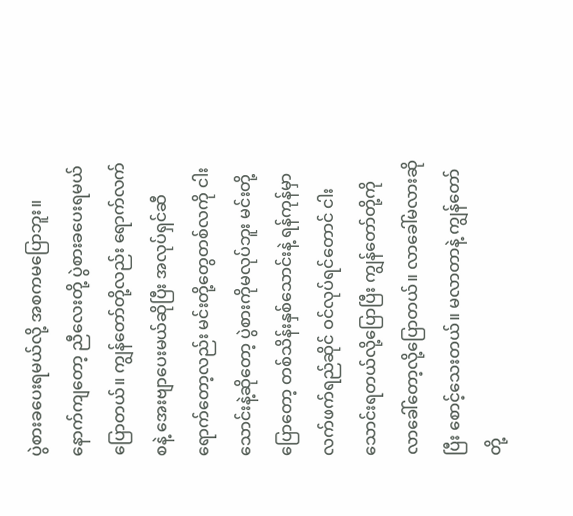ပွဲစားခပေးရမယ်လို့ အစကမပြောဘူး။ နောက်ကျတော့ ညီလေးတို့ ပွဲစားခပေးရမယ်ပြောတယ်။ ကျွန်တော်တို့လည်း ရောက်လက်စနဲ့ အေးဗျာပေးမယ်ဆိုပြီး အလုပ်ရှင်ဆီရောက်တော့လည်း မင်းတို့တွေတစ်လကို ငါးသောင်းနဲ့ဆိုတော့ ပွဲစားကိုမလုပ်ဘူး မင်းတို့ပြောတော့ တစ်သိန်းနှစ်သောင်းနဲ့ ရန်ကုန်မှာ လက်ဖက်ရည်ဆိုင် ဝင်လုပ်ရင်တောင် ငါးသောင်းရတယ်လို့ပြောပြီး ကျွန်တော်တို့ကို လာခေါ်တော့လို့ပြောတယ်။ လာခေါ်မလားဆိုပြီး စောင့်သေးတယ်။ မလာတာနဲ့ ကျွန်တော်တို့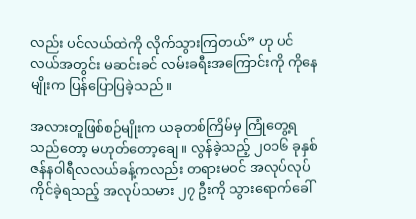လည်း ပင်လယ်ထဲကို လိုက်သွားကြတယ်” ဟု ပင်လယ်အတွင်း မဆင်းခင် လမ်းခရီးအကြောင်းကို ကိုနေမျိုးက ပြန်ပြောပြခဲ့သည်။

အလားတူဖြစ်စဉ်မျိုးက ယခုတစ်ကြိမ်မှ ကြုံတွေ့ရသည်တော့ မဟုတ်တော့ချေ။ လွန်ခဲ့သည့် ၂၀၁၆ ခုနှစ် ဇန်နဝါရီလလယ်ခန့်ကလည်း တရားမဝင် အလုပ်လုပ်ကိုင်ခဲ့ရသည့် အလုပ်သမား ၂၇ ဦးကို သွားရောက်ခေါ်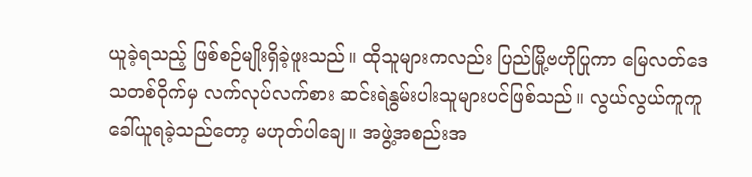ယူခဲ့ရသည့် ဖြစ်စဉ်မျိုးရှိခဲ့ဖူးသည်။ ထိုသူများကလည်း ပြည်မြို့ဗဟိုပြုကာ မြေလတ်ဒေသတစ်ဝိုက်မှ လက်လုပ်လက်စား ဆင်းရဲနွမ်းပါးသူများပင်ဖြစ်သည်။ လွယ်လွယ်ကူကူ ခေါ်ယူရခဲ့သည်တော့ မဟုတ်ပါချေ။ အဖွဲ့အစည်းအ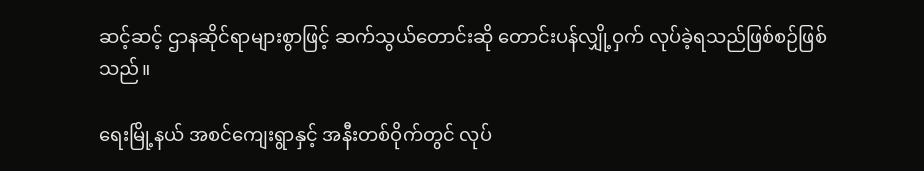ဆင့်ဆင့် ဌာနဆိုင်ရာများစွာဖြင့် ဆက်သွယ်တောင်းဆို တောင်းပန်လျှို့ဝှက် လုပ်ခဲ့ရသည်ဖြစ်စဉ်ဖြစ်သည်။

ရေးမြို့နယ် အစင်ကျေးရွာနှင့် အနီးတစ်ဝိုက်တွင် လုပ်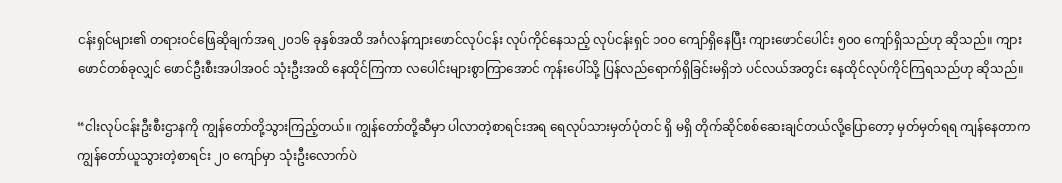ငန်းရှင်များ၏ တရားဝင်ဖြေဆိုချက်အရ ၂၀၁၆ ခုနှစ်အထိ အင်္ဂလန်ကျားဖောင်လုပ်ငန်း လုပ်ကိုင်နေသည့် လုပ်ငန်းရှင် ၁၀၀ ကျော်ရှိနေပြီး ကျားဖောင်ပေါင်း ၅၀၀ ကျော်ရှိသည်ဟု ဆိုသည်။ ကျားဖောင်တစ်ခုလျှင် ဖောင်ဦးစီးအပါအဝင် သုံးဦးအထိ နေထိုင်ကြကာ လပေါင်းများစွာကြာအောင် ကုန်းပေါ်သို့ ပြန်လည်ရောက်ရှိခြင်းမရှိဘဲ ပင်လယ်အတွင်း နေထိုင်လုပ်ကိုင်ကြရသည်ဟု ဆိုသည်။

“ငါးလုပ်ငန်းဦးစီးဌာနကို ကျွန်တော်တို့သွားကြည့်တယ်။ ကျွန်တော်တို့ဆီမှာ ပါလာတဲ့စာရင်းအရ ရေလုပ်သားမှတ်ပုံတင် ရှိ မရှိ တိုက်ဆိုင်စစ်ဆေးချင်တယ်လို့ပြောတော့ မှတ်မှတ်ရရ ကျန်နေတာက ကျွန်တော်ယူသွားတဲ့စာရင်း ၂၀ ကျော်မှာ သုံးဦးလောက်ပဲ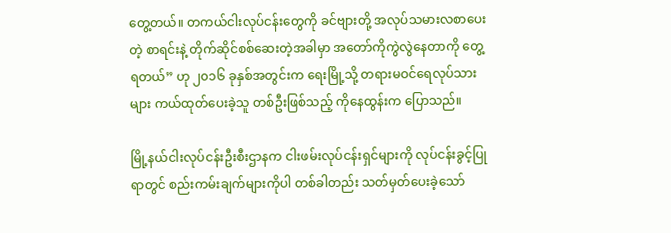တွေ့တယ်။ တကယ်ငါးလုပ်ငန်းတွေကို ခင်ဗျားတို့ အလုပ်သမားလစာပေးတဲ့ စာရင်းနဲ့ တိုက်ဆိုင်စစ်ဆေးတဲ့အခါမှာ အတော်ကိုကွဲလွဲနေတာကို တွေ့ရတယ်” ဟု ၂၀၁၆ ခုနှစ်အတွင်းက ရေးမြို့သို့ တရားမဝင်ရေလုပ်သားများ ကယ်ထုတ်ပေးခဲ့သူ တစ်ဦးဖြစ်သည့် ကိုနေထွန်းက ပြောသည်။

မြို့နယ်ငါးလုပ်ငန်းဦးစီးဌာနက ငါးဖမ်းလုပ်ငန်းရှင်များကို လုပ်ငန်းခွင့်ပြုရာတွင် စည်းကမ်းချက်များကိုပါ တစ်ခါတည်း သတ်မှတ်ပေးခဲ့သော်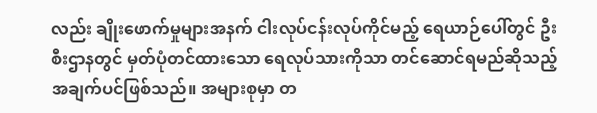လည်း ချိုးဖောက်မှုများအနက် ငါးလုပ်ငန်းလုပ်ကိုင်မည့် ရေယာဉ်ပေါ်တွင် ဦးစီးဌာနတွင် မှတ်ပုံတင်ထားသော ရေလုပ်သားကိုသာ တင်ဆောင်ရမည်ဆိုသည့် အချက်ပင်ဖြစ်သည်။ အများစုမှာ တ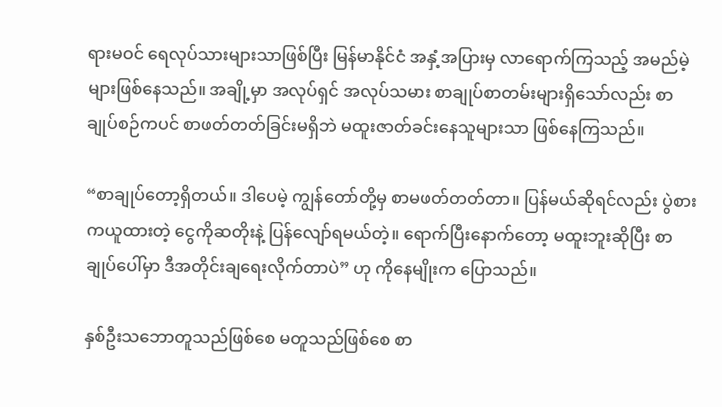ရားမဝင် ရေလုပ်သားများသာဖြစ်ပြီး မြန်မာနိုင်ငံ အနှံ့အပြားမှ လာရောက်ကြသည့် အမည်မဲ့များဖြစ်နေသည်။ အချို့မှာ အလုပ်ရှင် အလုပ်သမား စာချုပ်စာတမ်းများရှိသော်လည်း စာချုပ်စဉ်ကပင် စာဖတ်တတ်ခြင်းမရှိဘဲ မထူးဇာတ်ခင်းနေသူများသာ ဖြစ်နေကြသည်။

“စာချုပ်တော့ရှိတယ်။ ဒါပေမဲ့ ကျွန်တော်တို့မှ စာမဖတ်တတ်တာ။ ပြန်မယ်ဆိုရင်လည်း ပွဲစားကယူထားတဲ့ ငွေကိုဆတိုးနဲ့ ပြန်လျော်ရမယ်တဲ့။ ရောက်ပြီးနောက်တော့ မထူးဘူးဆိုပြီး စာချုပ်ပေါ်မှာ ဒီအတိုင်းချရေးလိုက်တာပဲ” ဟု ကိုနေမျိုးက ပြောသည်။

နှစ်ဦးသဘောတူသည်ဖြစ်စေ မတူသည်ဖြစ်စေ စာ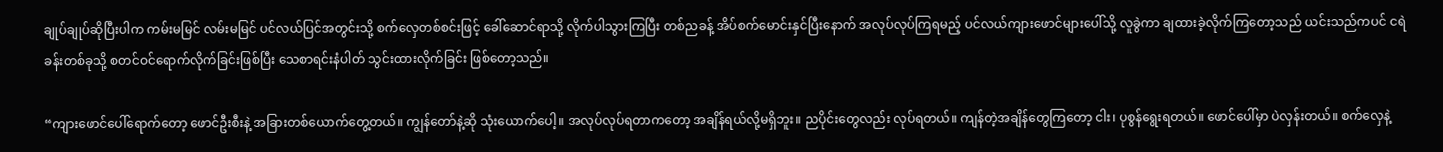ချုပ်ချုပ်ဆိုပြီးပါက ကမ်းမမြင် လမ်းမမြင် ပင်လယ်ပြင်အတွင်းသို့ စက်လှေတစ်စင်းဖြင့် ခေါ်ဆောင်ရာသို့ လိုက်ပါသွားကြပြီး တစ်ညခန့် အိပ်စက်မောင်းနှင်ပြီးနောက် အလုပ်လုပ်ကြရမည့် ပင်လယ်ကျားဖောင်များပေါ်သို့ လူခွဲကာ ချထားခဲ့လိုက်ကြတော့သည် ယင်းသည်ကပင် ငရဲခန်းတစ်ခုသို့ စတင်ဝင်ရောက်လိုက်ခြင်းဖြစ်ပြီး သေစာရင်းနံပါတ် သွင်းထားလိုက်ခြင်း ဖြစ်တော့သည်။

“ကျားဖောင်ပေါ်ရောက်တော့ ဖောင်ဦးစီးနဲ့ အခြားတစ်ယောက်တွေ့တယ်။ ကျွန်တော်နဲ့ဆို သုံးယောက်ပေါ့။ အလုပ်လုပ်ရတာကတော့ အချိန်ရယ်လို့မရှိဘူး။ ညပိုင်းတွေလည်း လုပ်ရတယ်။ ကျန်တဲ့အချိန်တွေကြတော့ ငါး၊ ပုစွန်ရွေးရတယ်။ ဖောင်ပေါ်မှာ ပဲလှန်းတယ်။ စက်လှေနဲ့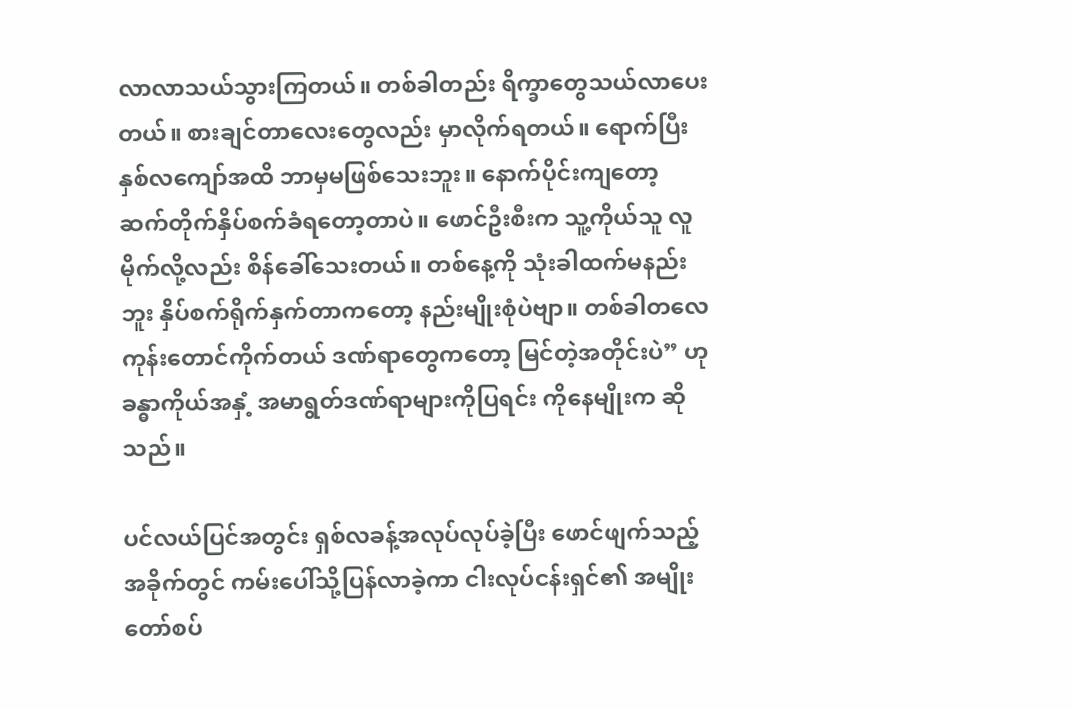လာလာသယ်သွားကြတယ်။ တစ်ခါတည်း ရိက္ခာတွေသယ်လာပေးတယ်။ စားချင်တာလေးတွေလည်း မှာလိုက်ရတယ်။ ရောက်ပြီးနှစ်လကျော်အထိ ဘာမှမဖြစ်သေးဘူး။ နောက်ပိုင်းကျတော့ ဆက်တိုက်နှိပ်စက်ခံရတော့တာပဲ။ ဖောင်ဦးစီးက သူ့ကိုယ်သူ လူမိုက်လို့လည်း စိန်ခေါ်သေးတယ်။ တစ်နေ့ကို သုံးခါထက်မနည်းဘူး နှိပ်စက်ရိုက်နှက်တာကတော့ နည်းမျိုးစုံပဲဗျာ။ တစ်ခါတလေ ကုန်းတောင်ကိုက်တယ် ဒဏ်ရာတွေကတော့ မြင်တဲ့အတိုင်းပဲ” ဟု ခန္ဓာကိုယ်အနှံ့ အမာရွတ်ဒဏ်ရာများကိုပြရင်း ကိုနေမျိုးက ဆိုသည်။

ပင်လယ်ပြင်အတွင်း ရှစ်လခန့်အလုပ်လုပ်ခဲ့ပြီး ဖောင်ဖျက်သည့်အခိုက်တွင် ကမ်းပေါ်သို့ပြန်လာခဲ့ကာ ငါးလုပ်ငန်းရှင်၏ အမျိုးတော်စပ်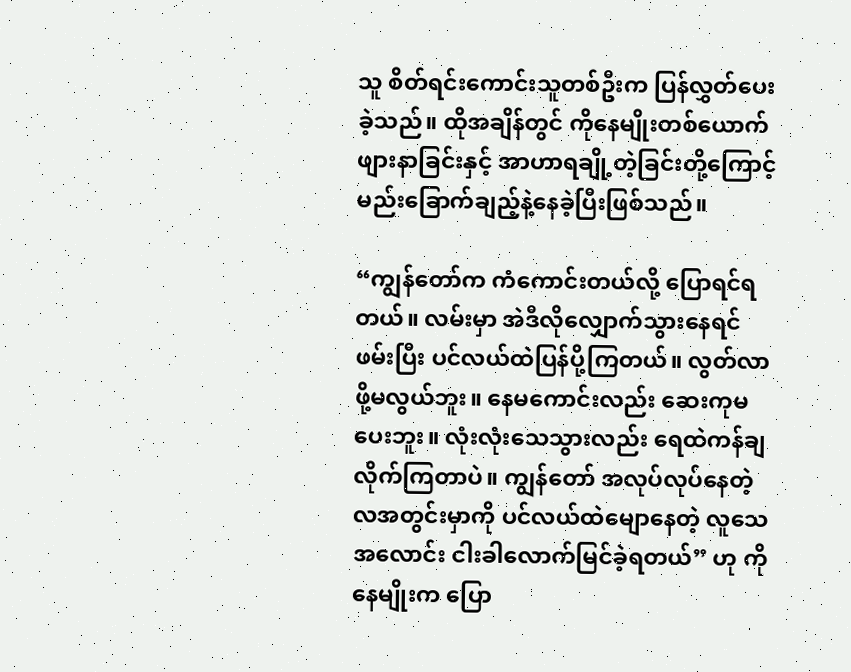သူ စိတ်ရင်းကောင်းသူတစ်ဦးက ပြန်လွှတ်ပေးခဲ့သည်။ ထိုအချိန်တွင် ကိုနေမျိုးတစ်ယောက် ဖျားနာခြင်းနှင့် အာဟာရချို့တဲ့ခြင်းတို့ကြောင့် မည်းခြောက်ချည့်နဲ့နေခဲ့ပြီးဖြစ်သည်။

“ကျွန်တော်က ကံကောင်းတယ်လို့ ပြောရင်ရတယ်။ လမ်းမှာ အဲဒီလိုလျှောက်သွားနေရင် ဖမ်းပြီး ပင်လယ်ထဲပြန်ပို့ကြတယ်။ လွတ်လာဖို့မလွယ်ဘူး။ နေမကောင်းလည်း ဆေးကုမပေးဘူး။ လုံးလုံးသေသွားလည်း ရေထဲကန်ချလိုက်ကြတာပဲ။ ကျွန်တော် အလုပ်လုပ်နေတဲ့ လအတွင်းမှာကို ပင်လယ်ထဲမျောနေတဲ့ လူသေအလောင်း ငါးခါလောက်မြင်ခဲ့ရတယ်” ဟု ကိုနေမျိုးက ပြော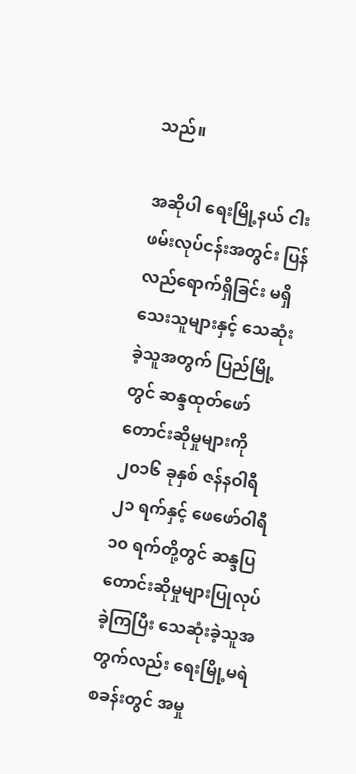သည်။

အဆိုပါ ရေးမြို့နယ် ငါးဖမ်းလုပ်ငန်းအတွင်း ပြန်လည်ရောက်ရှိခြင်း မရှိသေးသူများနှင့် သေဆုံးခဲ့သူအတွက် ပြည်မြို့တွင် ဆန္ဒထုတ်ဖော်တောင်းဆိုမှုများကို ၂၀၁၆ ခုနှစ် ဇန်နဝါရီ ၂၁ ရက်နှင့် ဖေဖော်ဝါရီ ၁၀ ရက်တို့တွင် ဆန္ဒပြ တောင်းဆိုမှုများပြုလုပ်ခဲ့ကြပြီး သေဆုံးခဲ့သူအတွက်လည်း ရေးမြို့မရဲစခန်းတွင် အမှု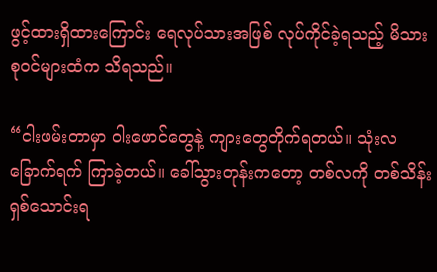ဖွင့်ထားရှိထားကြောင်း ရေလုပ်သားအဖြစ် လုပ်ကိုင်ခဲ့ရသည့် မိသားစုဝင်များထံက သိရသည်။

“ငါးဖမ်းတာမှာ ဝါးဖောင်တွေနဲ့ ကျားတွေတိုက်ရတယ်။ သုံးလခြောက်ရက် ကြာခဲ့တယ်။ ခေါ်သွားတုန်းကတော့ တစ်လကို တစ်သိန်းရှစ်သောင်းရ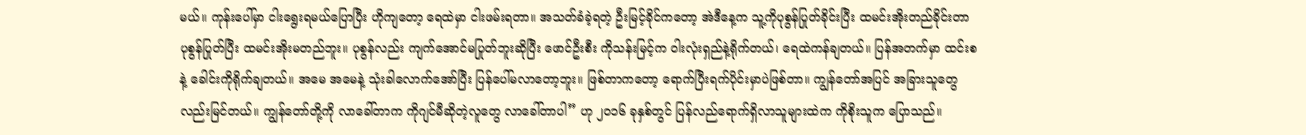မယ်။ ကုန်းပေါ်မှာ ငါးရွေးရမယ်ပြောပြီး ဟိုကျတော့ ရေထဲမှာ ငါးဖမ်းရတာ။ အသတ်ခံခဲ့ရတဲ့ ဦးမြင့်ခိုင်ကတော့ အဲဒီနေ့က သူ့ကိုပုစွန်ပြုတ်ခိုင်းပြီး ထမင်းအိုးတည်ခိုင်းတာ ပုစွန်ပြုတ်ပြီး ထမင်းအိုးမတည်ဘူး။ ပုစွန်လည်း ကျက်အောင်မပြုတ်ဘူးဆိုပြီး ဖောင်ဦးစီး ကိုသန်းမြင့်က ဝါးလုံးရှည်နဲ့ရိုက်တယ်၊ ရေထဲကန်ချတယ်။ ပြန်အတက်မှာ ထင်းစနဲ့ ခေါင်းကိုရိုက်ချတယ်။ အမေ အမေနဲ့ သုံးခါလောက်အော်ပြီး ပြန်ပေါ်မလာတော့ဘူး။ ဖြစ်တာကတော့ ရောက်ပြီးရက်ပိုင်းမှာပဲဖြစ်တာ။ ကျွန်တော်အပြင် အခြားသူတွေလည်းမြင်တယ်။ ကျွန်တော်တို့ကို လာခေါ်တာက ကိုဂျင်မီဆိုတဲ့လူတွေ လာခေါ်တာပါ” ဟု ၂၀၁၆ ခုနှစ်တွင် ပြန်လည်ရောက်ရှိလာသူများထဲက ကိုစိုးသူက ပြောသည်။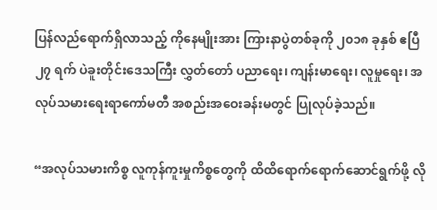ပြန်လည်ရောက်ရှိလာသည့် ကိုနေမျိုးအား ကြားနာပွဲတစ်ခုကို ၂၀၁၈ ခုနှစ် ဧပြီ ၂၇ ရက် ပဲခူးတိုင်းဒေသကြီး လွှတ်တော် ပညာရေး၊ ကျန်းမာရေး၊ လူမှုရေး၊ အလုပ်သမားရေးရာကော်မတီ အစည်းအဝေးခန်းမတွင် ပြုလုပ်ခဲ့သည်။

“အလုပ်သမားကိစ္စ လူကုန်ကူးမှုကိစ္စတွေကို ထိထိရောက်ရောက်ဆောင်ရွက်ဖို့ လို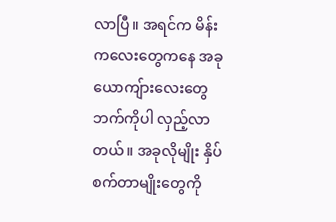လာပြီ။ အရင်က မိန်းကလေးတွေကနေ အခုယောကျ်ားလေးတွေဘက်ကိုပါ လှည့်လာတယ်။ အခုလိုမျိုး နှိပ်စက်တာမျိုးတွေကို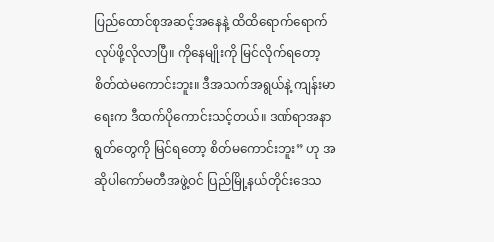ပြည်ထောင်စုအဆင့်အနေနဲ့ ထိထိရောက်ရောက် လုပ်ဖို့လိုလာပြီ။ ကိုနေမျိုးကို မြင်လိုက်ရတော့ စိတ်ထဲမကောင်းဘူး။ ဒီအသက်အရွယ်နဲ့ ကျန်းမာရေးက ဒီထက်ပိုကောင်းသင့်တယ်။ ဒဏ်ရာအနာရွတ်တွေကို မြင်ရတော့ စိတ်မကောင်းဘူး” ဟု အဆိုပါကော်မတီအဖွဲ့ဝင် ပြည်မြို့နယ်တိုင်းဒေသ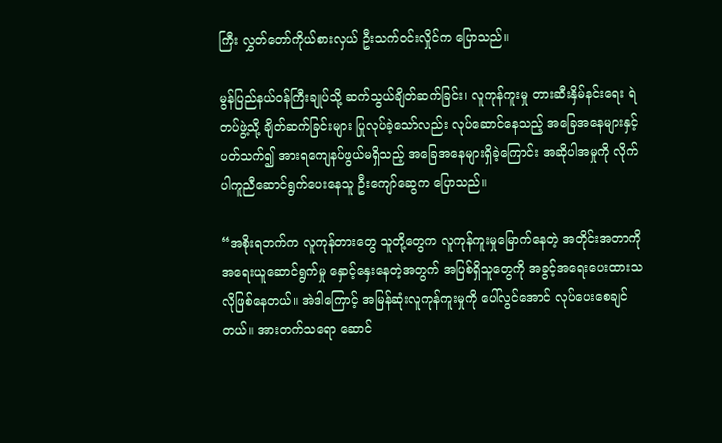ကြီး လွှတ်တော်ကိုယ်စားလှယ် ဦးသက်ဝင်းလှိုင်က ပြောသည်။

မွန်ပြည်နယ်ဝန်ကြီးချုပ်သို့ ဆက်သွယ်ချိတ်ဆက်ခြင်း၊ လူကုန်ကူးမှု တားဆီးနှိမ်နင်းရေး ရဲတပ်ဖွဲ့သို့ ချိတ်ဆက်ခြင်းများ ပြုလုပ်ခဲ့သော်လည်း လုပ်ဆောင်နေသည့် အခြေအနေများနှင့် ပတ်သက်၍ အားရကျေနပ်ဖွယ်မရှိသည့် အခြေအနေများရှိခဲ့ကြောင်း အဆိုပါအမှုကို လိုက်ပါကူညီဆောင်ရွက်ပေးနေသူ ဦးကျော်ဆွေက ပြောသည်။

“အစိုးရဘက်က လူကုန်တားတွေ သူတို့တွေက လူကုန်ကူးမှုမြောက်နေတဲ့ အတိုင်းအတာကို အရေးယူဆောင်ရွက်မှု နှောင့်နှေးနေတဲ့အတွက် အပြစ်ရှိသူတွေကို အခွင့်အရေးပေးထားသလိုဖြစ်နေတယ်။ အဲဒါကြောင့် အမြန်ဆုံးလူကုန်ကူးမှုကို ပေါ်လွင်အောင် လုပ်ပေးစေချင်တယ်။ အားတက်သရော ဆောင်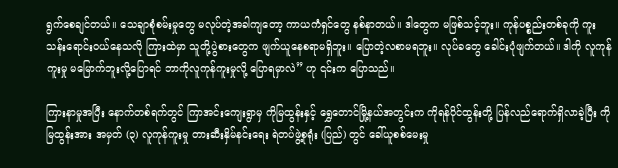ရွက်စေချင်တယ်။ သေချာစုံစမ်းမှုတွေ မလုပ်တဲ့အခါကျတော့ ကာယကံရှင်တွေ နစ်နာတယ်။ ဒါတွေက မဖြစ်သင့်ဘူး။ ကုန်ပစ္စည်းတစ်ခုကို ကူးသန်းရောင်းဝယ်နေသလို ကြားထဲမှာ သူတို့ပွဲစားတွေက ဖျက်ယူနေစရာမရှိဘူး။ ပြောတဲ့လစာမရဘူး။ လုပ်ခတွေ ခေါင်းပုံဖျက်တယ်။ ဒါကို လူကုန်ကူးမှု မမြောက်ဘူးလို့ပြောရင် ဘာကိုလူကုန်ကူးမှုလို့ ပြောရမှာလဲ” ဟု ၎င်းက ပြောသည်။

ကြားနာမှုအပြီး နောက်တစ်ရက်တွင် ကြာအင်းကျေးရွာမှ ကိုမြထွန်းနှင့် ရွှေတောင်မြို့နယ်အတွင်းက ကိုရန်ပိုင်ထွန်းတို့ ပြန်လည်ရောက်ရှိလာခဲ့ပြီး ကိုမြထွန်းအား အမှတ် (၃) လူကုန်ကူးမှု တားဆီးနှိမ်နင်းရေး ရဲတပ်ဖွဲ့စုရုံး (ပြည်) တွင် ခေါ်ယူစစ်မေးမှု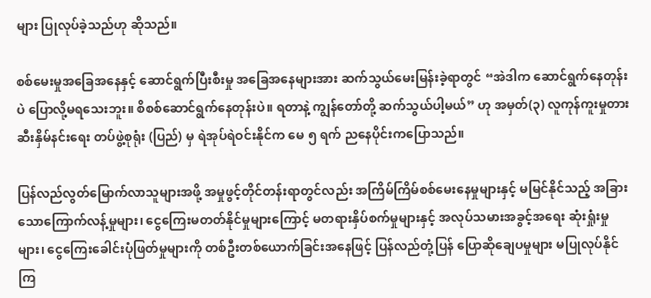များ ပြုလုပ်ခဲ့သည်ဟု ဆိုသည်။

စစ်မေးမှုအခြေအနေနှင့် ဆောင်ရွက်ပြီးစီးမှု အခြေအနေများအား ဆက်သွယ်မေးမြန်းခဲ့ရာတွင် “အဲဒါက ဆောင်ရွက်နေတုန်းပဲ ပြောလို့မရသေးဘူး။ စိစစ်ဆောင်ရွက်နေတုန်းပဲ။ ရတာနဲ့ ကျွန်တော်တို့ ဆက်သွယ်ပါ့မယ်” ဟု အမှတ်(၃) လူကုန်ကူးမှုတားဆီးနှိမ်နင်းရေး တပ်ဖွဲ့စုရုံး (ပြည်) မှ ရဲအုပ်ရဲဝင်းနိုင်က မေ ၅ ရက် ညနေပိုင်းကပြောသည်။

ပြန်လည်လွတ်မြောက်လာသူများအဖို့ အမှုဖွင့်တိုင်တန်းရာတွင်လည်း အကြိမ်ကြိမ်စစ်မေးနေမှုများနှင့် မမြင်နိုင်သည့် အခြားသောကြောက်လန့်မှုများ၊ ငွေကြေးမတတ်နိုင်မှုများကြောင့် မတရားနှိပ်စက်မှုများနှင့် အလုပ်သမားအခွင့်အရေး ဆုံးရှုံးမှုများ၊ ငွေကြေးခေါင်းပုံဖြတ်မှုများကို တစ်ဦးတစ်ယောက်ခြင်းအနေဖြင့် ပြန်လည်တုံ့ပြန် ပြောဆိုချေပမှုများ မပြုလုပ်နိုင်ကြ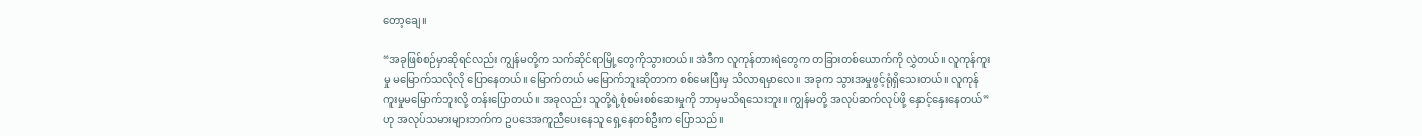တော့ချေ။

“အခုဖြစ်စဉ်မှာဆိုရင်လည်း ကျွန်မတို့က သက်ဆိုင်ရာမြို့တွေကိုသွားတယ်။ အဲဒီက လူကုန်တားရဲတွေက တခြားတစ်ယောက်ကို လွှဲတယ်။ လူကုန်ကူးမှု မမြောက်သလိုလို ပြောနေတယ်။ မြောက်တယ် မမြောက်ဘူးဆိုတာက စစ်မေးပြီးမှ သိလာရမှာလေ။ အခုက သွားအမှုဖွင့်ရုံရှိသေးတယ်။ လူကုန်ကူးမှုမမြောက်ဘူးလို့ တန်းပြောတယ်။ အခုလည်း သူတို့ရဲ့စုံစမ်းစစ်ဆေးမှုကို ဘာမှမသိရသေးဘူး။ ကျွန်မတို့ အလုပ်ဆက်လုပ်ဖို့ နှောင့်နှေးနေတယ်” ဟု အလုပ်သမားများဘက်က ဥပဒေအကူညီပေးနေသူ ရှေ့နေတစ်ဦးက ပြောသည်။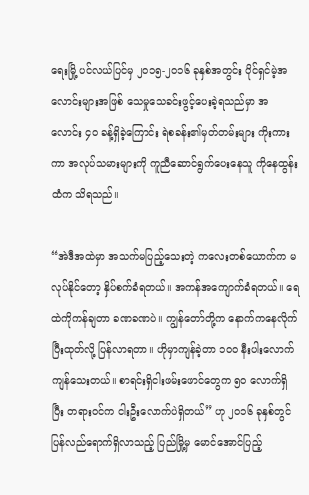ရေးမြို့ ပင်လယ်ပြင်မှ ၂၀၁၅-၂၀၁၆ ခုနှစ်အတွင်း ပိုင်ရှင်မဲ့အလောင်းများအဖြစ် သေမှုသေခင်းဖွင့်ပေးခဲ့ရသည်မှာ အလောင်း ၄၀ ခန့်ရှိခဲ့ကြောင်း ရဲစခန်း၏မှတ်တမ်းများ ကိုးကားကာ အလုပ်သမားများကို ကူညီဆောင်ရွက်ပေးနေသူ ကိုနေထွန်းထံက သိရသည်။

“အဲဒီအထဲမှာ အသက်မပြည့်သေးတဲ့ ကလေးတစ်ယောက်က မလုပ်နိုင်တော့ နှိပ်စက်ခံရတယ်။ အကန်အကျောက်ခံရတယ်။ ရေထဲကိုကန်ချတာ ခဏခဏပဲ။ ကျွန်တော်တို့က နောက်ကနေလိုက်ပြီးထုတ်လို့ ပြန်လာရတာ။ ဟိုမှာကျန်ခဲ့တာ ၁၀၀ နီးပါးလောက် ကျန်သေးတယ်။ စာရင်းရှိငါးဖမ်းဖောင်တွေက ၅၀ လောက်ရှိပြီး တရားဝင်က ငါးဦးလောက်ပဲရှိတယ်” ဟု ၂၀၁၆ ခုနှစ်တွင် ပြန်လည်ရောက်ရှိလာသည့် ပြည်မြို့မှ မောင်အောင်ပြည့်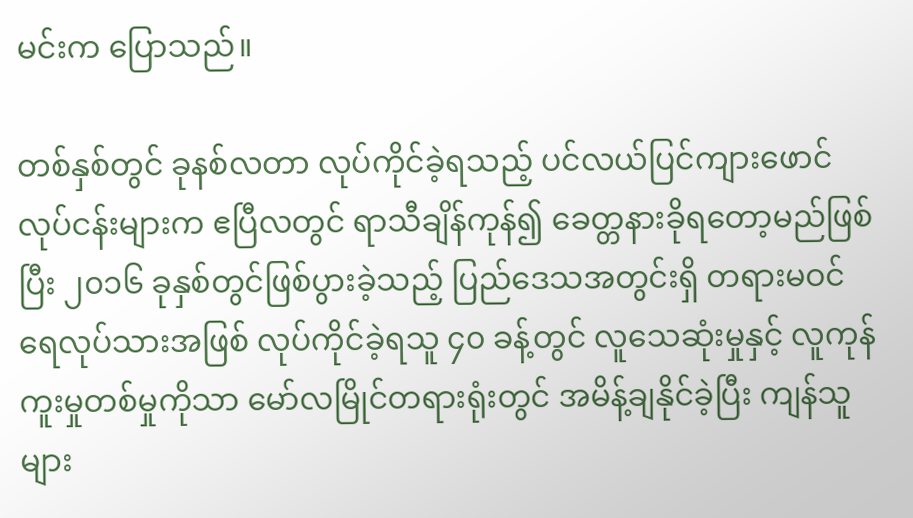မင်းက ပြောသည်။

တစ်နှစ်တွင် ခုနစ်လတာ လုပ်ကိုင်ခဲ့ရသည့် ပင်လယ်ပြင်ကျားဖောင်လုပ်ငန်းများက ဧပြီလတွင် ရာသီချိန်ကုန်၍ ခေတ္တနားခိုရတော့မည်ဖြစ်ပြီး ၂၀၁၆ ခုနှစ်တွင်ဖြစ်ပွားခဲ့သည့် ပြည်ဒေသအတွင်းရှိ တရားမဝင်ရေလုပ်သားအဖြစ် လုပ်ကိုင်ခဲ့ရသူ ၄၀ ခန့်တွင် လူသေဆုံးမှုနှင့် လူကုန်ကူးမှုတစ်မှုကိုသာ မော်လမြိုင်တရားရုံးတွင် အမိန့်ချနိုင်ခဲ့ပြီး ကျန်သူများ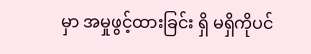မှာ အမှုဖွင့်ထားခြင်း ရှိ မရှိကိုပင်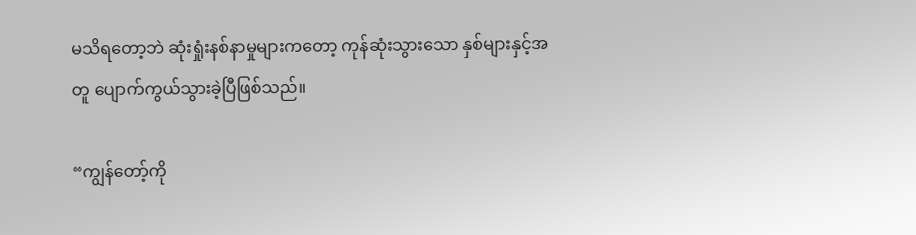မသိရတော့ဘဲ ဆုံးရှုံးနစ်နာမှုများကတော့ ကုန်ဆုံးသွားသော နှစ်များနှင့်အတူ ပျောက်ကွယ်သွားခဲ့ပြီဖြစ်သည်။

“ကျွန်တော့်ကို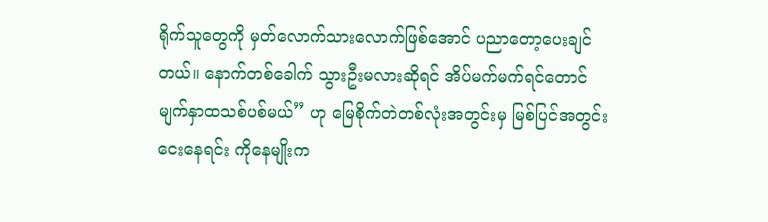ရိုက်သူတွေကို မှတ်လောက်သားလောက်ဖြစ်အောင် ပညာတော့ပေးချင်တယ်။ နောက်တစ်ခေါက် သွားဦးမလားဆိုရင် အိပ်မက်မက်ရင်တောင် မျက်နှာထသစ်ပစ်မယ်” ဟု မြေစိုက်တဲတစ်လုံးအတွင်းမှ မြစ်ပြင်အတွင်းငေးနေရင်း ကိုနေမျိုးက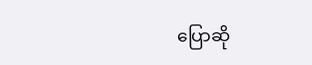ပြောဆို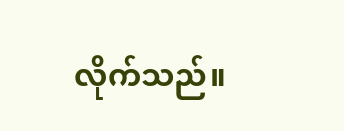လိုက်သည်။